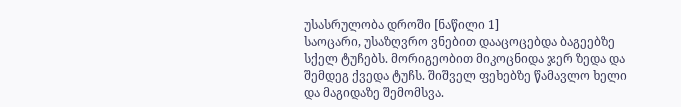უსასრულობა დროში [ნაწილი 1]
საოცარი, უსაზღვრო ვნებით დააცოცებდა ბაგეებზე სქელ ტუჩებს. მორიგეობით მიკოცნიდა ჯერ ზედა და შემდეგ ქვედა ტუჩს. შიშველ ფეხებზე წამავლო ხელი და მაგიდაზე შემომსვა.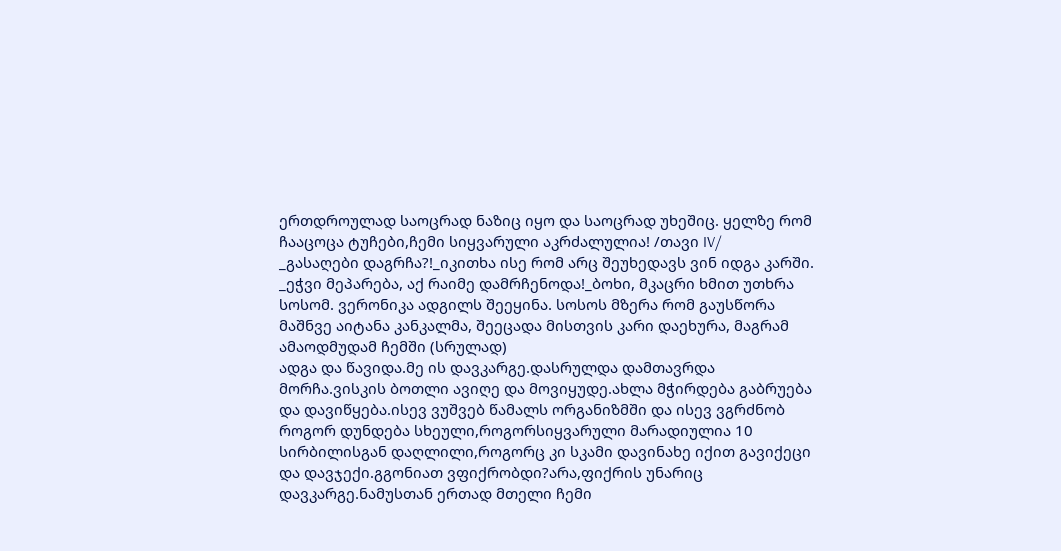ერთდროულად საოცრად ნაზიც იყო და საოცრად უხეშიც. ყელზე რომ ჩააცოცა ტუჩები,ჩემი სიყვარული აკრძალულია! /თავი IV/
_გასაღები დაგრჩა?!_იკითხა ისე რომ არც შეუხედავს ვინ იდგა კარში. _ეჭვი მეპარება, აქ რაიმე დამრჩენოდა!_ბოხი, მკაცრი ხმით უთხრა სოსომ. ვერონიკა ადგილს შეეყინა. სოსოს მზერა რომ გაუსწორა მაშნვე აიტანა კანკალმა, შეეცადა მისთვის კარი დაეხურა, მაგრამ ამაოდმუდამ ჩემში (სრულად)
ადგა და წავიდა.მე ის დავკარგე.დასრულდა დამთავრდა მორჩა.ვისკის ბოთლი ავიღე და მოვიყუდე.ახლა მჭირდება გაბრუება და დავიწყება.ისევ ვუშვებ წამალს ორგანიზმში და ისევ ვგრძნობ როგორ დუნდება სხეული,როგორსიყვარული მარადიულია 10
სირბილისგან დაღლილი,როგორც კი სკამი დავინახე იქით გავიქეცი და დავჯექი.გგონიათ ვფიქრობდი?არა,ფიქრის უნარიც დავკარგე.ნამუსთან ერთად მთელი ჩემი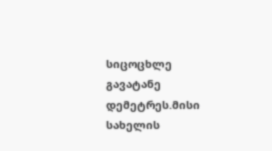სიცოცხლე გავატანე დემეტრეს.მისი სახელის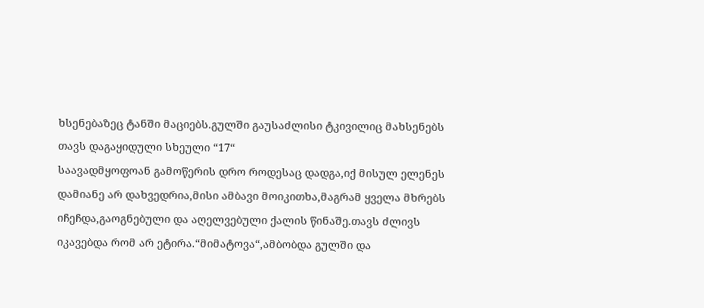ხსენებაზეც ტანში მაციებს.გულში გაუსაძლისი ტკივილიც მახსენებს თავს დაგაყიდული სხეული “17“
საავადმყოფოან გამოწერის დრო როდესაც დადგა,იქ მისულ ელენეს დამიანე არ დახვედრია,მისი ამბავი მოიკითხა,მაგრამ ყველა მხრებს იჩეჩდა,გაოგნებული და აღელვებული ქალის წინაშე.თავს ძლივს იკავებდა რომ არ ეტირა.“მიმატოვა“,ამბობდა გულში და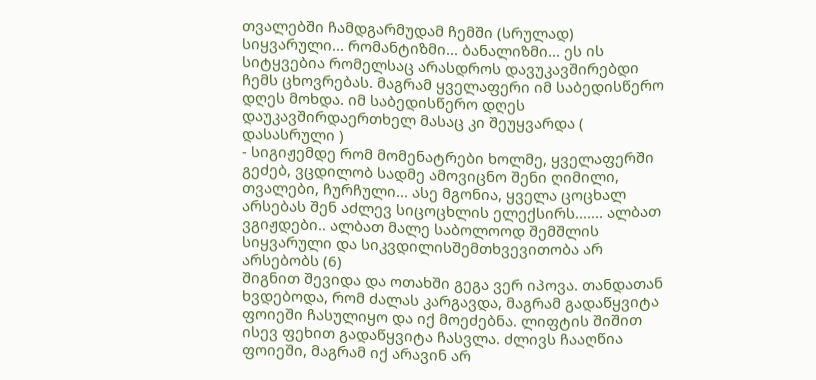თვალებში ჩამდგარმუდამ ჩემში (სრულად)
სიყვარული... რომანტიზმი... ბანალიზმი... ეს ის სიტყვებია რომელსაც არასდროს დავუკავშირებდი ჩემს ცხოვრებას. მაგრამ ყველაფერი იმ საბედისწერო დღეს მოხდა. იმ საბედისწერო დღეს დაუკავშირდაერთხელ მასაც კი შეუყვარდა ( დასასრული )
- სიგიჟემდე რომ მომენატრები ხოლმე, ყველაფერში გეძებ, ვცდილობ სადმე ამოვიცნო შენი ღიმილი, თვალები, ჩურჩული... ასე მგონია, ყველა ცოცხალ არსებას შენ აძლევ სიცოცხლის ელექსირს....... ალბათ ვგიჟდები.. ალბათ მალე საბოლოოდ შემშლის სიყვარული და სიკვდილისშემთხვევითობა არ არსებობს (6)
შიგნით შევიდა და ოთახში გეგა ვერ იპოვა. თანდათან ხვდებოდა, რომ ძალას კარგავდა, მაგრამ გადაწყვიტა ფოიეში ჩასულიყო და იქ მოეძებნა. ლიფტის შიშით ისევ ფეხით გადაწყვიტა ჩასვლა. ძლივს ჩააღწია ფოიეში, მაგრამ იქ არავინ არ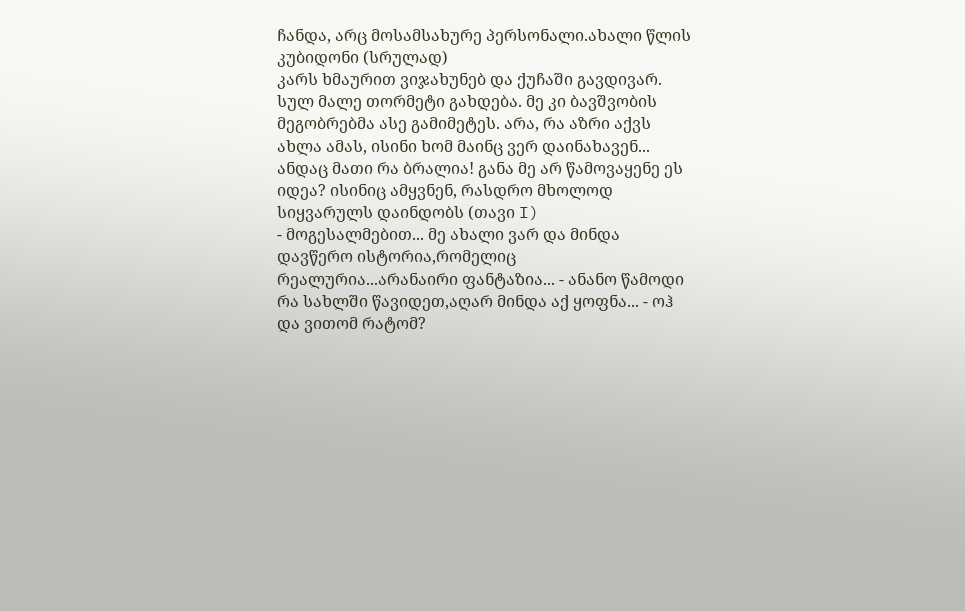ჩანდა, არც მოსამსახურე პერსონალი.ახალი წლის კუბიდონი (სრულად)
კარს ხმაურით ვიჯახუნებ და ქუჩაში გავდივარ. სულ მალე თორმეტი გახდება. მე კი ბავშვობის მეგობრებმა ასე გამიმეტეს. არა, რა აზრი აქვს ახლა ამას, ისინი ხომ მაინც ვერ დაინახავენ... ანდაც მათი რა ბრალია! განა მე არ წამოვაყენე ეს იდეა? ისინიც ამყვნენ, რასდრო მხოლოდ სიყვარულს დაინდობს (თავი I)
- მოგესალმებით... მე ახალი ვარ და მინდა დავწერო ისტორია,რომელიც რეალურია...არანაირი ფანტაზია... - ანანო წამოდი რა სახლში წავიდეთ,აღარ მინდა აქ ყოფნა... - ოჰ და ვითომ რატომ?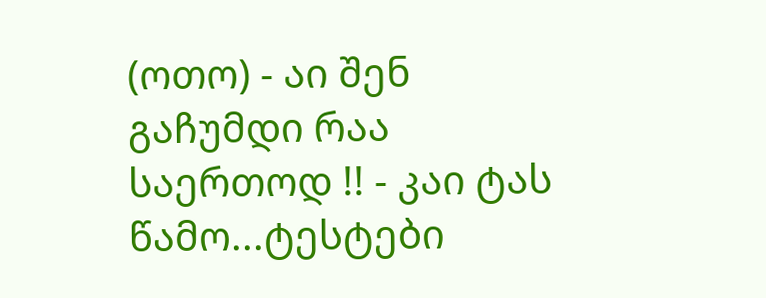(ოთო) - აი შენ გაჩუმდი რაა საერთოდ !! - კაი ტას წამო...ტესტები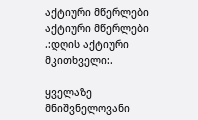აქტიური მწერლები
აქტიური მწერლები
.:დღის აქტიური მკითხველი:.

ყველაზე მნიშვნელოვანი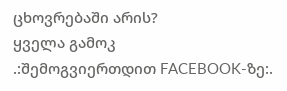ცხოვრებაში არის?
ყველა გამოკ
.:შემოგვიერთდით FACEBOOK-ზე:.